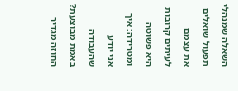השאלה שמנהלי תפעול שואלים את עצמם לעיתים קרובות היא פשוטה ומטרידה: איך אני יודע שהעבודה באמת מבוצעת? החוזה מגדיר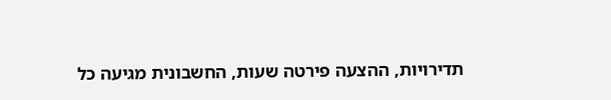תדירויות, ההצעה פירטה שעות, החשבונית מגיעה כל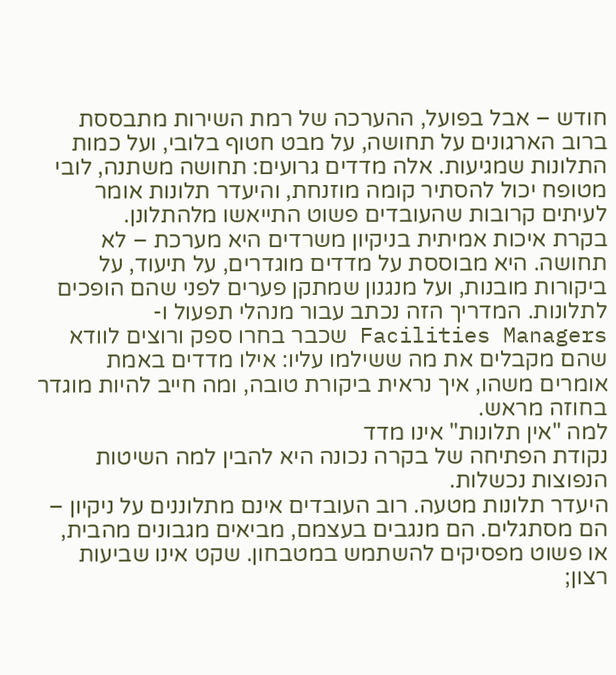חודש – אבל בפועל, ההערכה של רמת השירות מתבססת ברוב הארגונים על תחושה, על מבט חטוף בלובי, ועל כמות התלונות שמגיעות. אלה מדדים גרועים: תחושה משתנה, לובי מטופח יכול להסתיר קומה מוזנחת, והיעדר תלונות אומר לעיתים קרובות שהעובדים פשוט התייאשו מלהתלונן.
בקרת איכות אמיתית בניקיון משרדים היא מערכת – לא תחושה. היא מבוססת על מדדים מוגדרים, על תיעוד, על ביקורות מובנות, ועל מנגנון שמתקן פערים לפני שהם הופכים לתלונות. המדריך הזה נכתב עבור מנהלי תפעול ו-Facilities Managers שכבר בחרו ספק ורוצים לוודא שהם מקבלים את מה ששילמו עליו: אילו מדדים באמת אומרים משהו, איך נראית ביקורת טובה, ומה חייב להיות מוגדר בחוזה מראש.
למה "אין תלונות" אינו מדד
נקודת הפתיחה של בקרה נכונה היא להבין למה השיטות הנפוצות נכשלות.
היעדר תלונות מטעה. רוב העובדים אינם מתלוננים על ניקיון – הם מסתגלים. הם מנגבים בעצמם, מביאים מגבונים מהבית, או פשוט מפסיקים להשתמש במטבחון. שקט אינו שביעות רצון;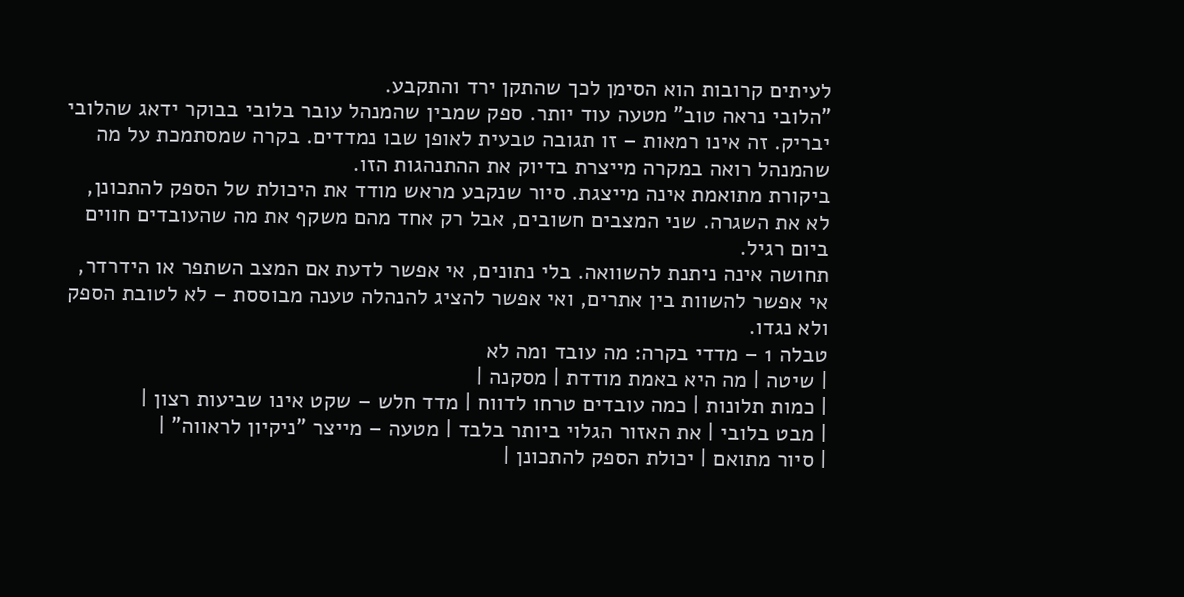לעיתים קרובות הוא הסימן לכך שהתקן ירד והתקבע.
"הלובי נראה טוב" מטעה עוד יותר. ספק שמבין שהמנהל עובר בלובי בבוקר ידאג שהלובי יבריק. זה אינו רמאות – זו תגובה טבעית לאופן שבו נמדדים. בקרה שמסתמכת על מה שהמנהל רואה במקרה מייצרת בדיוק את ההתנהגות הזו.
ביקורת מתואמת אינה מייצגת. סיור שנקבע מראש מודד את היכולת של הספק להתכונן, לא את השגרה. שני המצבים חשובים, אבל רק אחד מהם משקף את מה שהעובדים חווים ביום רגיל.
תחושה אינה ניתנת להשוואה. בלי נתונים, אי אפשר לדעת אם המצב השתפר או הידרדר, אי אפשר להשוות בין אתרים, ואי אפשר להציג להנהלה טענה מבוססת – לא לטובת הספק ולא נגדו.
טבלה 1 – מדדי בקרה: מה עובד ומה לא
| שיטה | מה היא באמת מודדת | מסקנה |
| כמות תלונות | כמה עובדים טרחו לדווח | מדד חלש – שקט אינו שביעות רצון |
| מבט בלובי | את האזור הגלוי ביותר בלבד | מטעה – מייצר "ניקיון לראווה" |
| סיור מתואם | יכולת הספק להתכונן |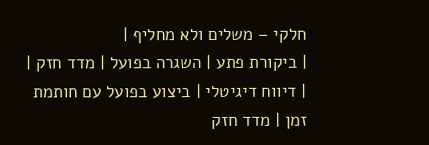חלקי – משלים ולא מחליף |
| ביקורת פתע | השגרה בפועל | מדד חזק |
| דיווח דיגיטלי | ביצוע בפועל עם חותמת זמן | מדד חזק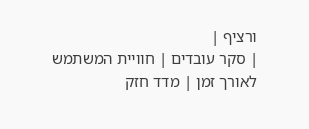ורציף |
| סקר עובדים | חוויית המשתמש לאורך זמן | מדד חזק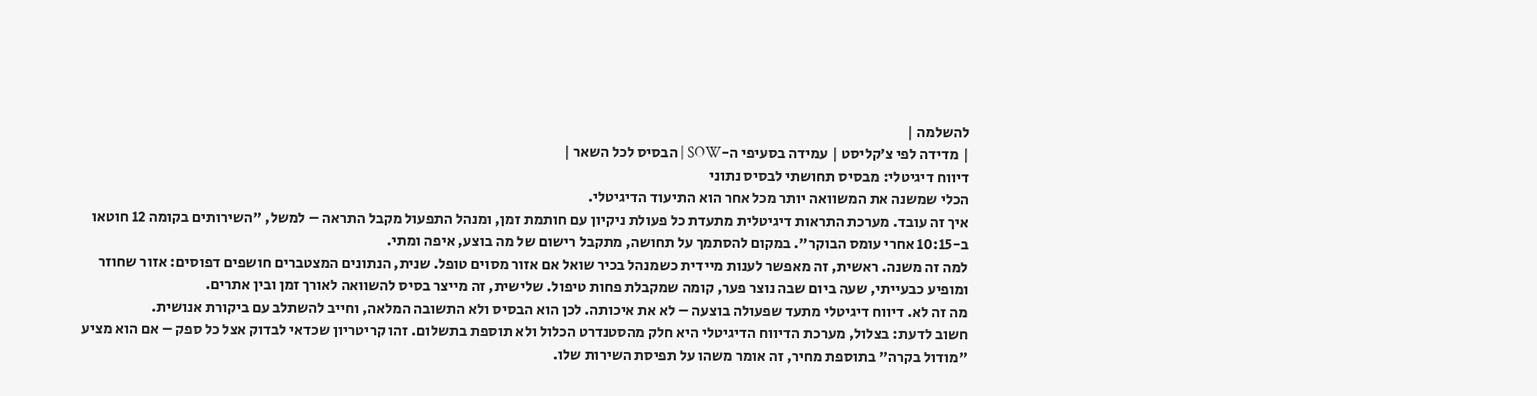להשלמה |
| מדידה לפי צ׳קליסט | עמידה בסעיפי ה-SOW | הבסיס לכל השאר |
דיווח דיגיטלי: מבסיס תחושתי לבסיס נתוני
הכלי שמשנה את המשוואה יותר מכל אחר הוא התיעוד הדיגיטלי.
איך זה עובד. מערכת התראות דיגיטלית מתעדת כל פעולת ניקיון עם חותמת זמן, ומנהל התפעול מקבל התראה – למשל, "השירותים בקומה 12 חוטאו ב-10:15 אחרי עומס הבוקר". במקום להסתמך על תחושה, מתקבל רישום של מה בוצע, איפה ומתי.
למה זה משנה. ראשית, זה מאפשר לענות מיידית כשמנהל בכיר שואל אם אזור מסוים טופל. שנית, הנתונים המצטברים חושפים דפוסים: אזור שחוזר ומופיע כבעייתי, שעה ביום שבה נוצר פער, קומה שמקבלת פחות טיפול. שלישית, זה מייצר בסיס להשוואה לאורך זמן ובין אתרים.
מה זה לא. דיווח דיגיטלי מתעד שפעולה בוצעה – לא את איכותה. לכן הוא הבסיס ולא התשובה המלאה, וחייב להשתלב עם ביקורת אנושית.
חשוב לדעת: בצלול, מערכת הדיווח הדיגיטלי היא חלק מהסטנדרט הכלול ולא תוספת בתשלום. זהו קריטריון שכדאי לבדוק אצל כל ספק – אם הוא מציע "מודול בקרה" בתוספת מחיר, זה אומר משהו על תפיסת השירות שלו.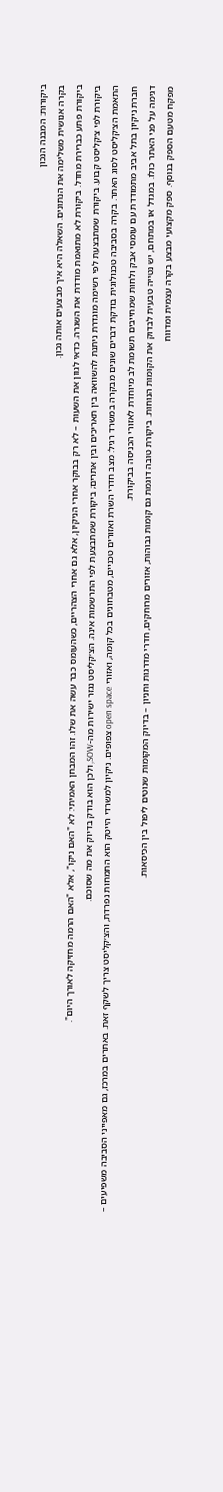ביקורות: המבנה הנכון
בקרה אנושית משלימה את הנתונים. השאלה היא איך מבצעים אותה נכון.
ביקורת פתע כברירת מחדל. ביקורת לא מתואמת מודדת את השגרה. כדאי לגוון את השעות – לא רק בבוקר אחרי הניקיון, אלא גם אחרי הצהריים, כשהעומס כבר עשה את שלו. זהו המבחן האמיתי: לא "האם ניקו", אלא "האם הרמה מחזיקה לאורך היום".
ביקורת לפי צ׳קליסט קבוע. ביקורת שמתבצעת לפי רשימה מוגדרת ניתנת להשוואה בין תאריכים ובין אתרים; ביקורת שמתבצעת לפי התרשמות אינה. הצ׳קליסט נגזר ישירות מה-SOW, ולכן הוא בודק בדיוק את מה שסוכם.
התאמת הצ׳קליסט לסוג האתר. בקרה בסביבה טכנולוגית בודקת דברים שונים מבקרה במשרד רגיל: מצב חדרי השרת ואזורים טכניים, מטבחונים בכל קומה, ואזורי open space צפופים. ניקיון למשרדי הייטק הוא התמחות נפרדת, והצ׳קליסט צריך לשקף זאת. באתרים במרכז, גם מאפייני הסביבה משפיעים – חברת ניקיון בתל אביב מתמודדת עם עומסי אבק ולחות שמחייבים תשומת לב מיוחדת לאזורי הכניסה בביקורת.
דגימה על פני האתר כולו. במגדל או במתחם, יש נטייה טבעית לבדוק את הקומות הנוחות. ביקורת טובה דוגמת גם קומות גבוהות, אזורים מרוחקים, חדרי מדרגות וחניון – בדיוק המקומות שנוטים ליפול בין הכיסאות.
מפקח מטעם הספק בנוסף. ספק מקצועי מבצע בקרה עצמית ומדווח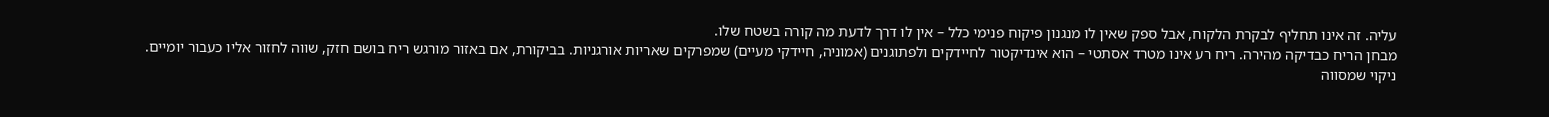עליה. זה אינו תחליף לבקרת הלקוח, אבל ספק שאין לו מנגנון פיקוח פנימי כלל – אין לו דרך לדעת מה קורה בשטח שלו.
מבחן הריח כבדיקה מהירה. ריח רע אינו מטרד אסתטי – הוא אינדיקטור לחיידקים ולפתוגנים (אמוניה, חיידקי מעיים) שמפרקים שאריות אורגניות. בביקורת, אם באזור מורגש ריח בושם חזק, שווה לחזור אליו כעבור יומיים. ניקוי שמסווה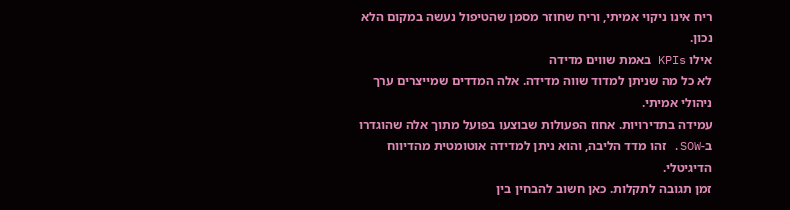ריח אינו ניקוי אמיתי, וריח שחוזר מסמן שהטיפול נעשה במקום הלא נכון.
אילו KPIs באמת שווים מדידה
לא כל מה שניתן למדוד שווה מדידה. אלה המדדים שמייצרים ערך ניהולי אמיתי.
עמידה בתדירויות. אחוז הפעולות שבוצעו בפועל מתוך אלה שהוגדרו ב-SOW. זהו מדד הליבה, והוא ניתן למדידה אוטומטית מהדיווח הדיגיטלי.
זמן תגובה לתקלות. כאן חשוב להבחין בין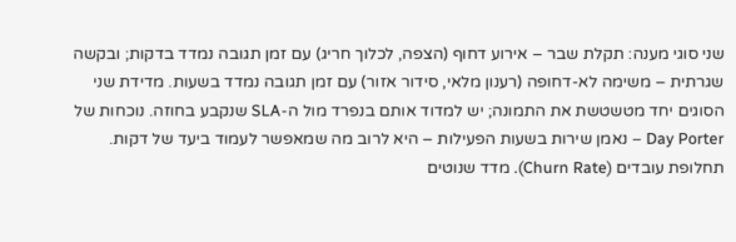שני סוגי מענה: תקלת שבר – אירוע דחוף (הצפה, לכלוך חריג) עם זמן תגובה נמדד בדקות; ובקשה שגרתית – משימה לא-דחופה (רענון מלאי, סידור אזור) עם זמן תגובה נמדד בשעות. מדידת שני הסוגים יחד מטשטשת את התמונה; יש למדוד אותם בנפרד מול ה-SLA שנקבע בחוזה. נוכחות של Day Porter – נאמן שירות בשעות הפעילות – היא לרוב מה שמאפשר לעמוד ביעד של דקות.
תחלופת עובדים (Churn Rate). מדד שנוטים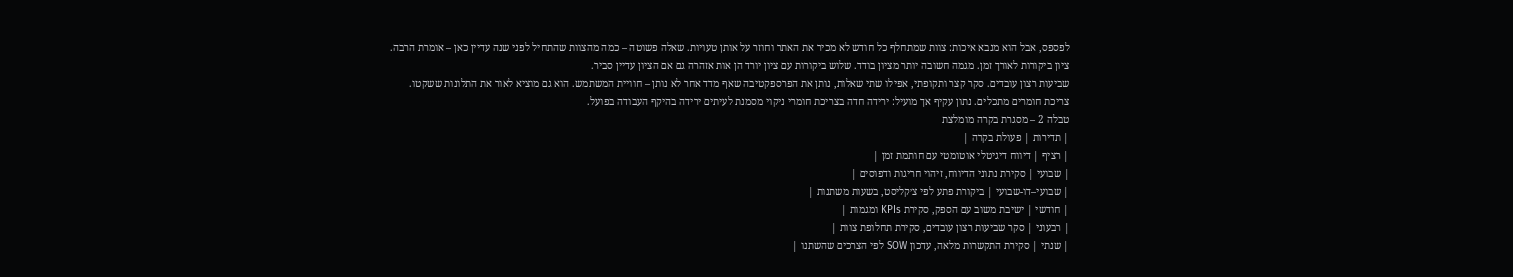לפספס, אבל הוא מנבא איכות: צוות שמתחלף כל חודש לא מכיר את האתר וחוזר על אותן טעויות. שאלה פשוטה – כמה מהצוות שהתחיל לפני שנה עדיין כאן – אומרת הרבה.
ציון ביקורות לאורך זמן. מגמה חשובה יותר מציון בודד. שלוש ביקורות עם ציון יורד הן אות אזהרה גם אם הציון עדיין סביר.
שביעות רצון עובדים. סקר קצר ותקופתי, אפילו שתי שאלות, נותן את הפרספקטיבה שאף מדד אחר לא נותן – חוויית המשתמש. הוא גם מוציא לאור את התלונות ששקטו.
צריכת חומרים מתכלים. נתון עקיף אך מועיל: ירידה חדה בצריכת חומרי ניקוי מסמנת לעיתים ירידה בהיקף העבודה בפועל.
טבלה 2 – מסגרת בקרה מומלצת
| תדירות | פעולת בקרה |
| רציף | דיווח דיגיטלי אוטומטי עם חותמת זמן |
| שבועי | סקירת נתוני הדיווח, זיהוי חריגות ודפוסים |
| שבועי–דו-שבועי | ביקורת פתע לפי צ׳קליסט, בשעות משתנות |
| חודשי | ישיבת משוב עם הספק, סקירת KPIs ומגמות |
| רבעוני | סקר שביעות רצון עובדים, סקירת תחלופת צוות |
| שנתי | סקירת התקשרות מלאה, עדכון SOW לפי הצרכים שהשתנו |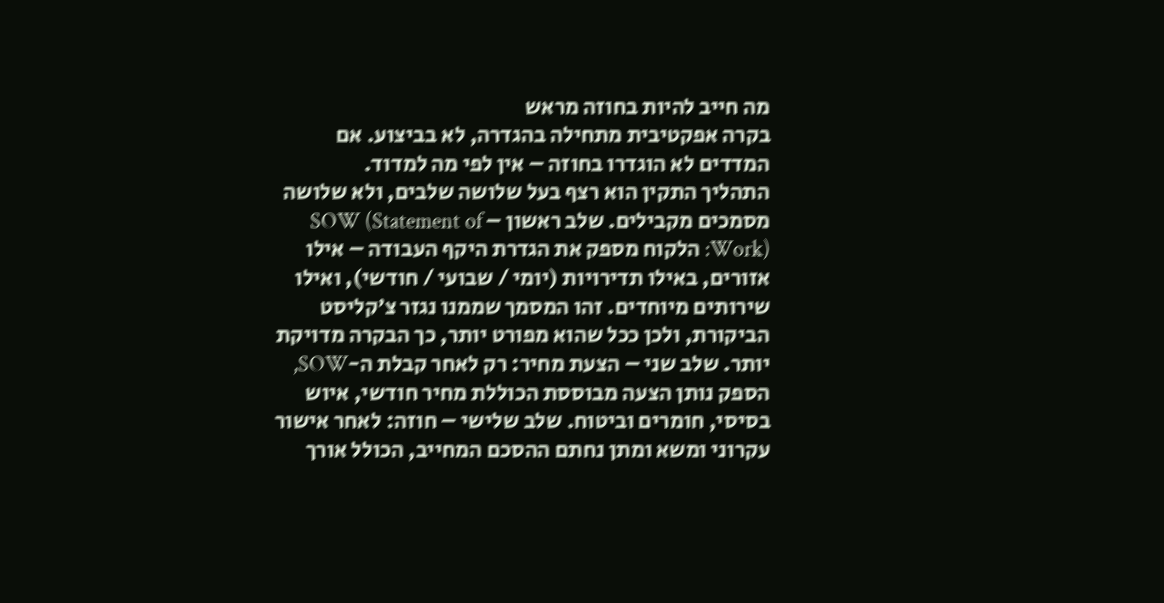מה חייב להיות בחוזה מראש
בקרה אפקטיבית מתחילה בהגדרה, לא בביצוע. אם המדדים לא הוגדרו בחוזה – אין לפי מה למדוד.
התהליך התקין הוא רצף בעל שלושה שלבים, ולא שלושה מסמכים מקבילים. שלב ראשון – SOW (Statement of Work): הלקוח מספק את הגדרת היקף העבודה – אילו אזורים, באילו תדירויות (יומי / שבועי / חודשי), ואילו שירותים מיוחדים. זהו המסמך שממנו נגזר צ׳קליסט הביקורת, ולכן ככל שהוא מפורט יותר, כך הבקרה מדויקת יותר. שלב שני – הצעת מחיר: רק לאחר קבלת ה-SOW, הספק נותן הצעה מבוססת הכוללת מחיר חודשי, איוש בסיסי, חומרים וביטוח. שלב שלישי – חוזה: לאחר אישור עקרוני ומשא ומתן נחתם ההסכם המחייב, הכולל אורך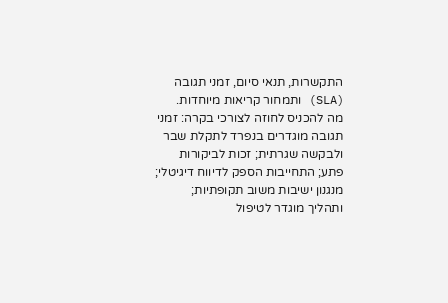התקשרות, תנאי סיום, זמני תגובה (SLA) ותמחור קריאות מיוחדות.
מה להכניס לחוזה לצורכי בקרה: זמני תגובה מוגדרים בנפרד לתקלת שבר ולבקשה שגרתית; זכות לביקורות פתע; התחייבות הספק לדיווח דיגיטלי; מנגנון ישיבות משוב תקופתיות; ותהליך מוגדר לטיפול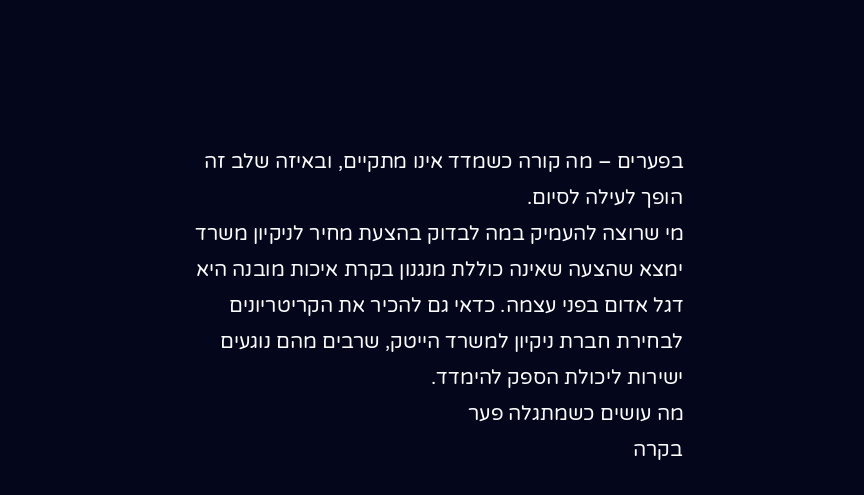בפערים – מה קורה כשמדד אינו מתקיים, ובאיזה שלב זה הופך לעילה לסיום.
מי שרוצה להעמיק במה לבדוק בהצעת מחיר לניקיון משרד ימצא שהצעה שאינה כוללת מנגנון בקרת איכות מובנה היא דגל אדום בפני עצמה. כדאי גם להכיר את הקריטריונים לבחירת חברת ניקיון למשרד הייטק, שרבים מהם נוגעים ישירות ליכולת הספק להימדד.
מה עושים כשמתגלה פער
בקרה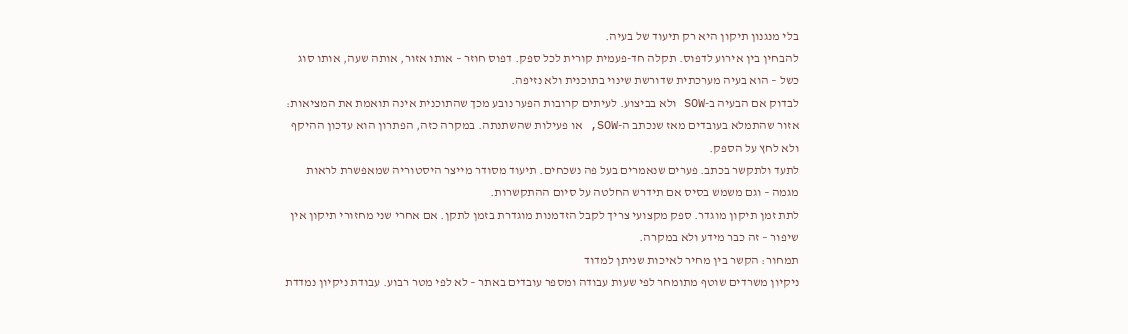בלי מנגנון תיקון היא רק תיעוד של בעיה.
להבחין בין אירוע לדפוס. תקלה חד-פעמית קורית לכל ספק. דפוס חוזר – אותו אזור, אותה שעה, אותו סוג כשל – הוא בעיה מערכתית שדורשת שינוי בתוכנית ולא נזיפה.
לבדוק אם הבעיה ב-SOW ולא בביצוע. לעיתים קרובות הפער נובע מכך שהתוכנית אינה תואמת את המציאות: אזור שהתמלא בעובדים מאז שנכתב ה-SOW, או פעילות שהשתנתה. במקרה כזה, הפתרון הוא עדכון ההיקף ולא לחץ על הספק.
לתעד ולתקשר בכתב. פערים שנאמרים בעל פה נשכחים. תיעוד מסודר מייצר היסטוריה שמאפשרת לראות מגמה – וגם משמש בסיס אם תידרש החלטה על סיום ההתקשרות.
לתת זמן תיקון מוגדר. ספק מקצועי צריך לקבל הזדמנות מוגדרת בזמן לתקן. אם אחרי שני מחזורי תיקון אין שיפור – זה כבר מידע ולא במקרה.
תמחור: הקשר בין מחיר לאיכות שניתן למדוד
ניקיון משרדים שוטף מתומחר לפי שעות עבודה ומספר עובדים באתר – לא לפי מטר רבוע. עבודת ניקיון נמדדת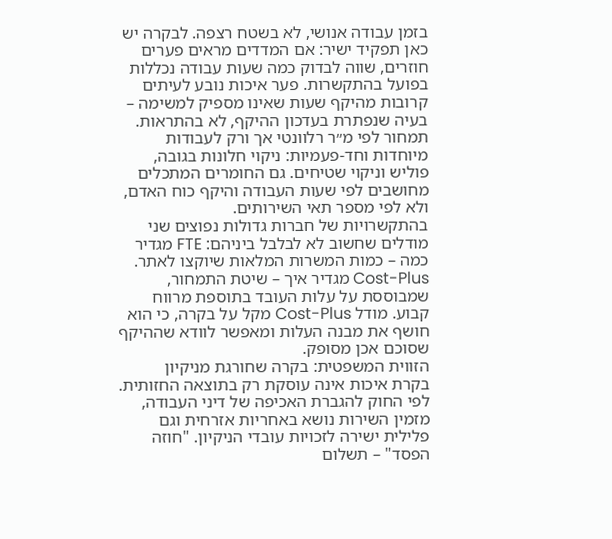בזמן עבודה אנושי, לא בשטח רצפה. לבקרה יש כאן תפקיד ישיר: אם המדדים מראים פערים חוזרים, שווה לבדוק כמה שעות עבודה נכללות בפועל בהתקשרות. פער איכות נובע לעיתים קרובות מהיקף שעות שאינו מספיק למשימה – בעיה שנפתרת בעדכון ההיקף, לא בהתראות.
תמחור לפי מ״ר רלוונטי אך ורק לעבודות מיוחדות וחד-פעמיות: ניקוי חלונות בגובה, פוליש וניקוי שטיחים. גם החומרים המתכלים מחושבים לפי שעות העבודה והיקף כוח האדם, ולא לפי מספר תאי השירותים.
בהתקשרויות של חברות גדולות נפוצים שני מודלים שחשוב לא לבלבל ביניהם: FTE מגדיר כמה – כמות המשרות המלאות שיוקצו לאתר. Cost-Plus מגדיר איך – שיטת התמחור, שמבוססת על עלות העובד בתוספת מרווח קבוע. מודל Cost-Plus מקל על בקרה, כי הוא חושף את מבנה העלות ומאפשר לוודא שההיקף שסוכם אכן מסופק.
הזווית המשפטית: בקרה שחורגת מניקיון
בקרת איכות אינה עוסקת רק בתוצאה החזותית. לפי החוק להגברת האכיפה של דיני העבודה, מזמין השירות נושא באחריות אזרחית וגם פלילית ישירה לזכויות עובדי הניקיון. "חוזה הפסד" – תשלום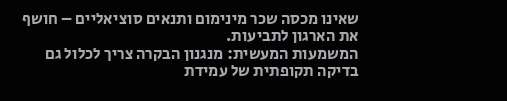שאינו מכסה שכר מינימום ותנאים סוציאליים – חושף את הארגון לתביעות.
המשמעות המעשית: מנגנון הבקרה צריך לכלול גם בדיקה תקופתית של עמידת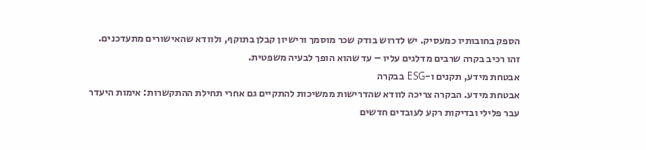הספק בחובותיו כמעסיק. יש לדרוש בודק שכר מוסמך ורישיון קבלן בתוקף, ולוודא שהאישורים מתעדכנים. זהו רכיב בקרה שרבים מדלגים עליו – עד שהוא הופך לבעיה משפטית.
אבטחת מידע, תקנים ו-ESG בבקרה
אבטחת מידע. הבקרה צריכה לוודא שהדרישות ממשיכות להתקיים גם אחרי תחילת ההתקשרות: אימות היעדר עבר פלילי ובדיקות רקע לעובדים חדשים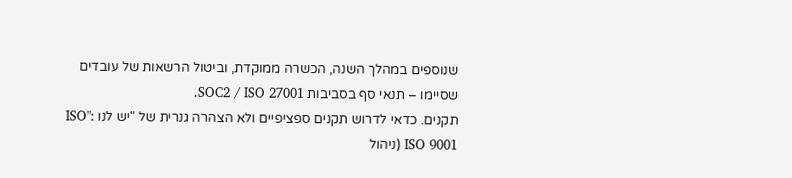שנוספים במהלך השנה, הכשרה ממוקדת, וביטול הרשאות של עובדים שסיימו – תנאי סף בסביבות SOC2 / ISO 27001.
תקנים. כדאי לדרוש תקנים ספציפיים ולא הצהרה גנרית של "יש לנו ISO": ISO 9001 (ניהול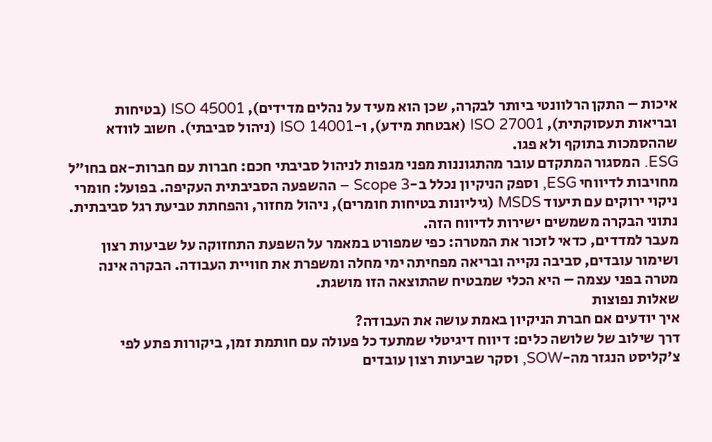איכות – התקן הרלוונטי ביותר לבקרה, שכן הוא מעיד על נהלים מדידים), ISO 45001 (בטיחות ובריאות תעסוקתית), ISO 27001 (אבטחת מידע), ו-ISO 14001 (ניהול סביבתי). חשוב לוודא שההסמכות בתוקף ולא פגו.
ESG. המסגור המתקדם עובר מהתגוננות מפני מגפות לניהול סביבתי חכם: חברות עם חברות-אם בחו״ל מחויבות לדיווחי ESG, וספק הניקיון נכלל ב-Scope 3 – ההשפעה הסביבתית העקיפה. בפועל: חומרי ניקוי ירוקים עם תיעוד MSDS (גיליונות בטיחות חומרים), ניהול מחזור, והפחתת טביעת רגל סביבתית. נתוני הבקרה משמשים ישירות לדיווח הזה.
מעבר למדדים, כדאי לזכור את המטרה: כפי שמפורט במאמר על השפעת התחזוקה על שביעות רצון ושימור עובדים, סביבה נקייה ובריאה מפחיתה ימי מחלה ומשפרת את חוויית העבודה. הבקרה אינה מטרה בפני עצמה – היא הכלי שמבטיח שהתוצאה הזו מושגת.
שאלות נפוצות
איך יודעים אם חברת הניקיון באמת עושה את העבודה?
דרך שילוב של שלושה כלים: דיווח דיגיטלי שמתעד כל פעולה עם חותמת זמן, ביקורות פתע לפי צ׳קליסט הנגזר מה-SOW, וסקר שביעות רצון עובדים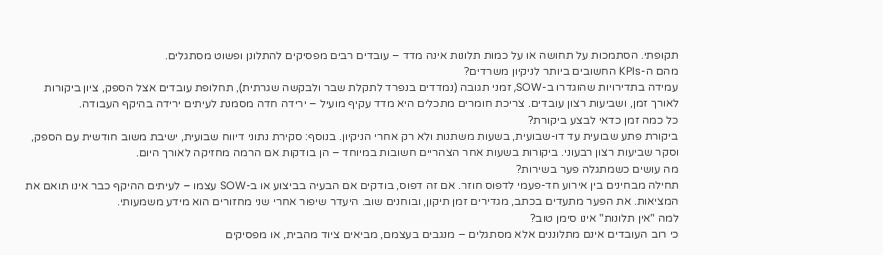תקופתי. הסתמכות על תחושה או על כמות תלונות אינה מדד – עובדים רבים מפסיקים להתלונן ופשוט מסתגלים.
מהם ה-KPIs החשובים ביותר לניקיון משרדים?
עמידה בתדירויות שהוגדרו ב-SOW, זמני תגובה (נמדדים בנפרד לתקלת שבר ולבקשה שגרתית), תחלופת עובדים אצל הספק, ציון ביקורות לאורך זמן, ושביעות רצון עובדים. צריכת חומרים מתכלים היא מדד עקיף מועיל – ירידה חדה מסמנת לעיתים ירידה בהיקף העבודה.
כל כמה זמן כדאי לבצע ביקורת?
ביקורת פתע שבועית עד דו-שבועית, בשעות משתנות ולא רק אחרי הניקיון. בנוסף: סקירת נתוני דיווח שבועית, ישיבת משוב חודשית עם הספק, וסקר שביעות רצון רבעוני. ביקורות בשעות אחר הצהריים חשובות במיוחד – הן בודקות אם הרמה מחזיקה לאורך היום.
מה עושים כשמתגלה פער בשירות?
תחילה מבחינים בין אירוע חד-פעמי לדפוס חוזר. אם זה דפוס, בודקים אם הבעיה בביצוע או ב-SOW עצמו – לעיתים ההיקף כבר אינו תואם את המציאות. את הפער מתעדים בכתב, מגדירים זמן תיקון, ובוחנים שוב. היעדר שיפור אחרי שני מחזורים הוא מידע משמעותי.
למה "אין תלונות" אינו סימן טוב?
כי רוב העובדים אינם מתלוננים אלא מסתגלים – מנגבים בעצמם, מביאים ציוד מהבית, או מפסיקים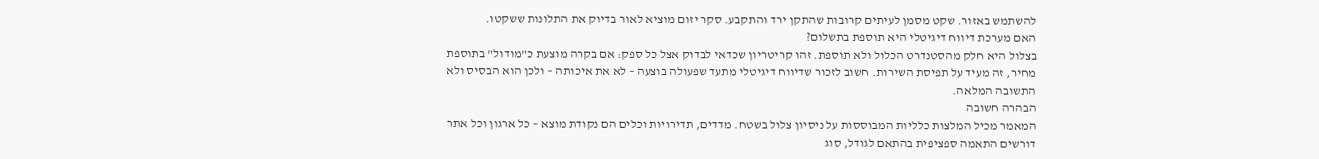להשתמש באזור. שקט מסמן לעיתים קרובות שהתקן ירד והתקבע. סקר יזום מוציא לאור בדיוק את התלונות ששקטו.
האם מערכת דיווח דיגיטלי היא תוספת בתשלום?
בצלול היא חלק מהסטנדרט הכלול ולא תוספת. זהו קריטריון שכדאי לבדוק אצל כל ספק: אם בקרה מוצעת כ"מודול" בתוספת מחיר, זה מעיד על תפיסת השירות. חשוב לזכור שדיווח דיגיטלי מתעד שפעולה בוצעה – לא את איכותה – ולכן הוא הבסיס ולא התשובה המלאה.
הבהרה חשובה
המאמר מכיל המלצות כלליות המבוססות על ניסיון צלול בשטח. מדדים, תדירויות וכלים הם נקודת מוצא – כל ארגון וכל אתר דורשים התאמה ספציפית בהתאם לגודל, סוג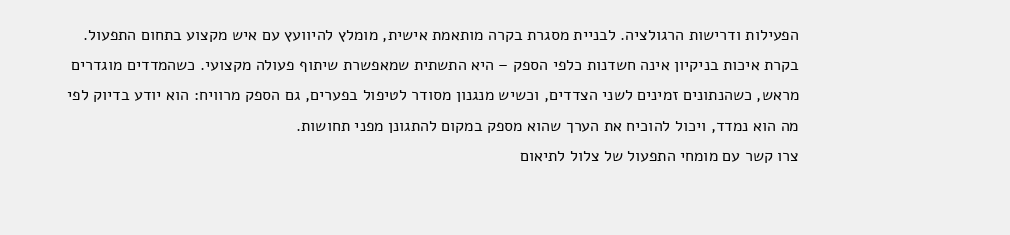הפעילות ודרישות הרגולציה. לבניית מסגרת בקרה מותאמת אישית, מומלץ להיוועץ עם איש מקצוע בתחום התפעול.
בקרת איכות בניקיון אינה חשדנות כלפי הספק – היא התשתית שמאפשרת שיתוף פעולה מקצועי. כשהמדדים מוגדרים מראש, כשהנתונים זמינים לשני הצדדים, וכשיש מנגנון מסודר לטיפול בפערים, גם הספק מרוויח: הוא יודע בדיוק לפי מה הוא נמדד, ויכול להוכיח את הערך שהוא מספק במקום להתגונן מפני תחושות.
צרו קשר עם מומחי התפעול של צלול לתיאום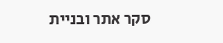סקר אתר ובניית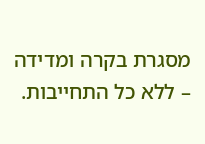מסגרת בקרה ומדידה – ללא כל התחייבות.